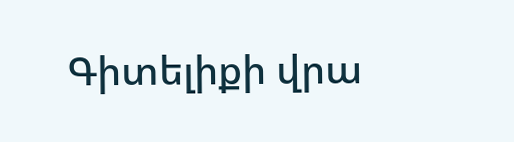Գիտելիքի վրա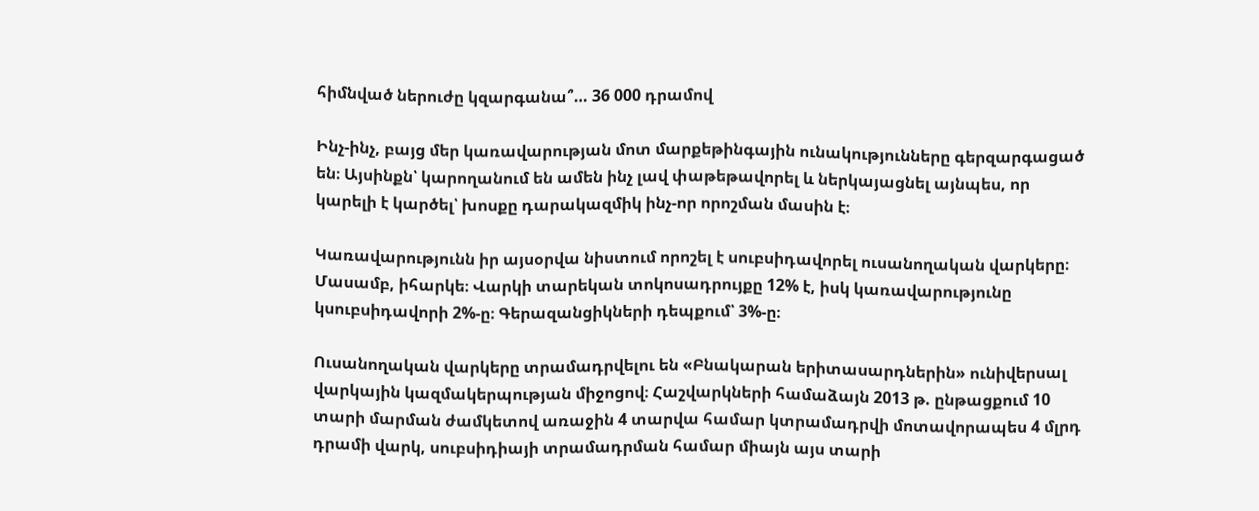հիմնված ներուժը կզարգանա՞… 36 000 դրամով

Ինչ-ինչ, բայց մեր կառավարության մոտ մարքեթինգային ունակությունները գերզարգացած են։ Այսինքն՝ կարողանում են ամեն ինչ լավ փաթեթավորել և ներկայացնել այնպես, որ կարելի է կարծել՝ խոսքը դարակազմիկ ինչ-որ որոշման մասին է։

Կառավարությունն իր այսօրվա նիստում որոշել է սուբսիդավորել ուսանողական վարկերը։ Մասամբ, իհարկե։ Վարկի տարեկան տոկոսադրույքը 12% է, իսկ կառավարությունը կսուբսիդավորի 2%-ը։ Գերազանցիկների դեպքում՝ 3%-ը։

Ուսանողական վարկերը տրամադրվելու են «Բնակարան երիտասարդներին» ունիվերսալ վարկային կազմակերպության միջոցով։ Հաշվարկների համաձայն 2013 թ. ընթացքում 10 տարի մարման ժամկետով առաջին 4 տարվա համար կտրամադրվի մոտավորապես 4 մլրդ դրամի վարկ, սուբսիդիայի տրամադրման համար միայն այս տարի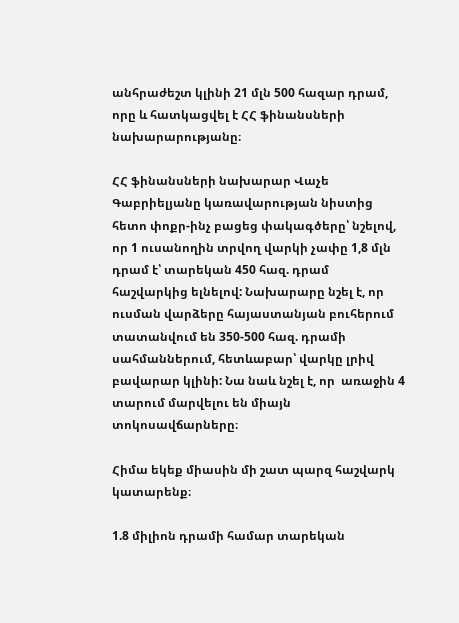անհրաժեշտ կլինի 21 մլն 500 հազար դրամ, որը և հատկացվել է ՀՀ ֆինանսների նախարարությանը։

ՀՀ ֆինանսների նախարար Վաչե Գաբրիելյանը կառավարության նիստից հետո փոքր-ինչ բացեց փակագծերը՝ նշելով, որ 1 ուսանողին տրվող վարկի չափը 1,8 մլն դրամ է՝ տարեկան 450 հազ. դրամ հաշվարկից ելնելով: Նախարարը նշել է, որ ուսման վարձերը հայաստանյան բուհերում տատանվում են 350-500 հազ. դրամի սահմաններում, հետևաբար՝ վարկը լրիվ բավարար կլինի: Նա նաև նշել է, որ  առաջին 4 տարում մարվելու են միայն տոկոսավճարները։

Հիմա եկեք միասին մի շատ պարզ հաշվարկ կատարենք։

1.8 միլիոն դրամի համար տարեկան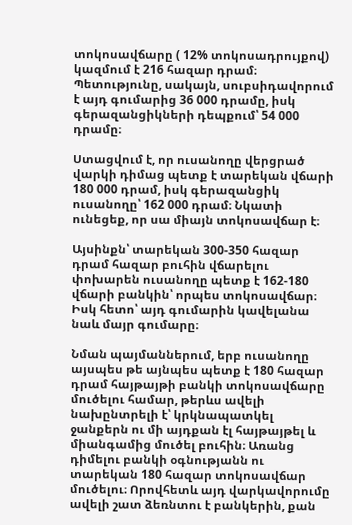տոկոսավճարը ( 12% տոկոսադրույքով) կազմում է 216 հազար դրամ։ Պետությունը, սակայն, սուբսիդավորում է այդ գումարից 36 000 դրամը, իսկ գերազանցիկների դեպքում՝ 54 000 դրամը։

Ստացվում է, որ ուսանողը վերցրած վարկի դիմաց պետք է տարեկան վճարի 180 000 դրամ, իսկ գերազանցիկ ուսանողը՝ 162 000 դրամ։ Նկատի ունեցեք, որ սա միայն տոկոսավճար է։

Այսինքն՝ տարեկան 300-350 հազար դրամ հազար բուհին վճարելու փոխարեն ուսանողը պետք է 162-180 վճարի բանկին՝ որպես տոկոսավճար։ Իսկ հետո՝ այդ գումարին կավելանա նաև մայր գումարը։

Նման պայմաններում, երբ ուսանողը այսպես թե այնպես պետք է 180 հազար դրամ հայթայթի բանկի տոկոսավճարը մուծելու համար, թերևս ավելի նախընտրելի է՝ կրկնապատկել ջանքերն ու մի այդքան էլ հայթայթել և միանգամից մուծել բուհին։ Առանց դիմելու բանկի օգնությանն ու տարեկան 180 հազար տոկոսավճար մուծելու։ Որովհետև այդ վարկավորումը ավելի շատ ձեռնտու է բանկերին, քան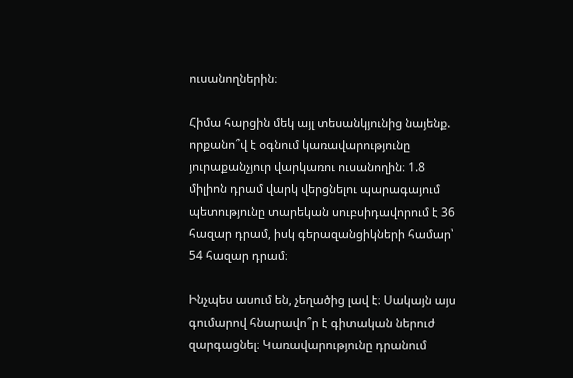ուսանողներին։

Հիմա հարցին մեկ այլ տեսանկյունից նայենք. որքանո՞վ է օգնում կառավարությունը յուրաքանչյուր վարկառու ուսանողին։ 1.8 միլիոն դրամ վարկ վերցնելու պարագայում պետությունը տարեկան սուբսիդավորում է 36 հազար դրամ, իսկ գերազանցիկների համար՝ 54 հազար դրամ։

Ինչպես ասում են, չեղածից լավ է։ Սակայն այս գումարով հնարավո՞ր է գիտական ներուժ զարգացնել։ Կառավարությունը դրանում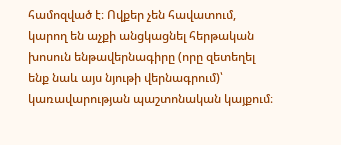համոզված է։ Ովքեր չեն հավատում, կարող են աչքի անցկացնել հերթական խոսուն ենթավերնագիրը (որը զետեղել ենք նաև այս նյութի վերնագրում)՝ կառավարության պաշտոնական կայքում։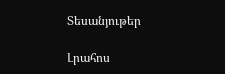Տեսանյութեր

Լրահոս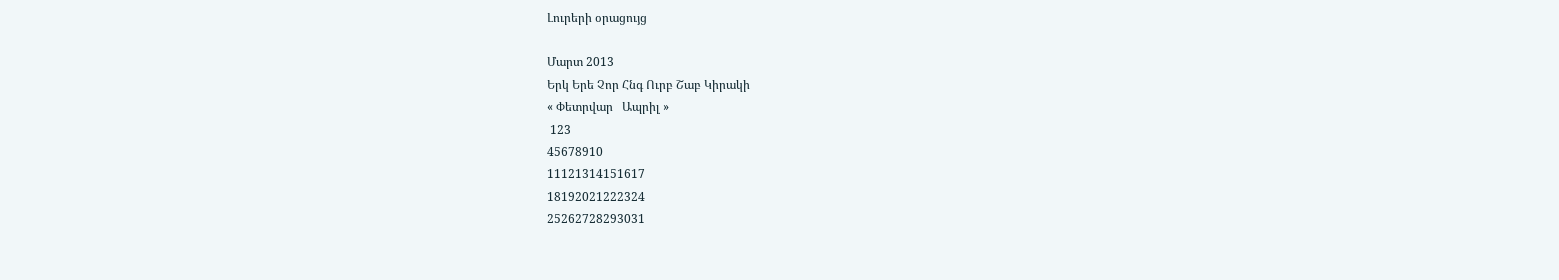Լուրերի օրացույց

Մարտ 2013
Երկ Երե Չոր Հնգ Ուրբ Շաբ Կիրակի
« Փետրվար   Ապրիլ »
 123
45678910
11121314151617
18192021222324
25262728293031